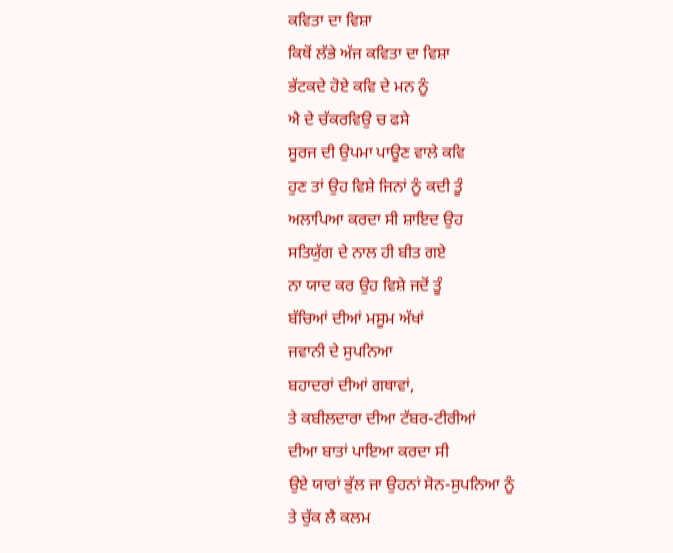ਕਵਿਤਾ ਦਾ ਵਿਸ਼ਾ
ਕਿਥੋਂ ਲੱਭੇ ਅੱਜ ਕਵਿਤਾ ਦਾ ਵਿਸ਼ਾ
ਭੱਟਕਦੇ ਹੋਏ ਕਵਿ ਦੇ ਮਨ ਨੂੰ
ਐ ਦੇ ਚੱਕਰਵਿਉ ਚ ਫਸੇ
ਸੂਰਜ ਦੀ ਉਪਮਾ ਪਾਊਣ ਵਾਲੇ ਕਵਿ
ਹੁਣ ਤਾਂ ਉਹ ਵਿਸ਼ੇ ਜਿਨਾਂ ਨੂੰ ਕਦੀ ਤੂੰ
ਅਲਾਪਿਆ ਕਰਦਾ ਸੀ ਸ਼ਾਇਦ ਉਹ
ਸਤਿਯੁੱਗ ਦੇ ਨਾਲ ਹੀ ਬੀਤ ਗਏ
ਨਾ ਯਾਦ ਕਰ ਉਹ ਵਿਸ਼ੇ ਜਦੋਂ ਤੂੰ
ਬੱਚਿਆਂ ਦੀਆਂ ਮਸੂਮ ਅੱਖਾਂ
ਜਵਾਨੀ ਦੇ ਸੁਪਨਿਆ
ਬਹਾਦਰਾਂ ਦੀਆਂ ਗਥਾਵਾਂ,
ਤੇ ਕਬੀਲਦਾਰਾ ਦੀਆ ਟੱਬਰ-ਟੀਰੀਆਂ
ਦੀਆ ਬਾਤਾਂ ਪਾਇਆ ਕਰਦਾ ਸੀ
ਉਏ ਯਾਰਾਂ ਭੁੱਲ ਜਾ ਉਹਨਾਂ ਸੋਨ-ਸੁਪਨਿਆ ਨੂੰ
ਤੇ ਚੁੱਕ ਲੈ ਕਲਮ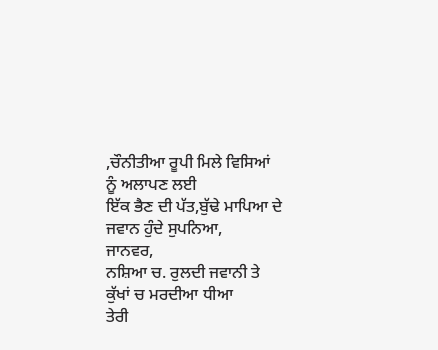,ਚੌਨੀਤੀਆ ਰੂਪੀ ਮਿਲੇ ਵਿਸਿਆਂ
ਨੂੰ ਅਲਾਪਣ ਲਈ
ਇੱਕ ਭੈਣ ਦੀ ਪੱਤ,ਬੁੱਢੇ ਮਾਪਿਆ ਦੇ
ਜਵਾਨ ਹੁੰਦੇ ਸੁਪਨਿਆ,
ਜਾਨਵਰ,
ਨਸ਼ਿਆ ਚ. ਰੁਲਦੀ ਜਵਾਨੀ ਤੇ
ਕੁੱਖਾਂ ਚ ਮਰਦੀਆ ਧੀਆ
ਤੇਰੀ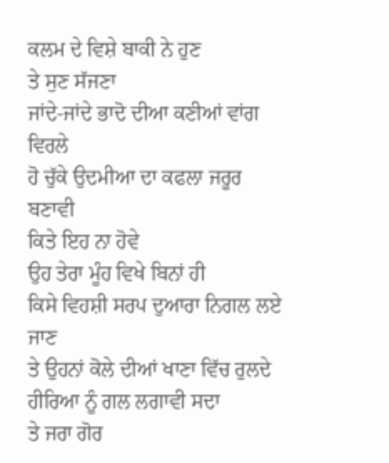ਕਲਮ ਦੇ ਵਿਸ਼ੇ ਬਾਕੀ ਨੇ ਹੁਣ
ਤੇ ਸੁਣ ਸੱਜਣਾ
ਜਾਂਦੇ-ਜਾਂਦੇ ਭਾਦੋ ਦੀਆ ਕਣੀਆਂ ਵਾਂਗ ਵਿਰਲੇ
ਹੋ ਚੁੱਕੇ ਉਦਮੀਆ ਦਾ ਕਫਲਾ ਜਰੂਰ ਬਣਾਵੀ
ਕਿਤੇ ਇਹ ਨਾ ਹੋਵੇ
ਉਹ ਤੇਰਾ ਮੂੰਹ ਵਿਖੇ ਬਿਨਾਂ ਹੀ
ਕਿਸੇ ਵਿਹਸ਼ੀ ਸਰਪ ਦੁਆਰਾ ਨਿਗਲ ਲਏ ਜਾਣ
ਤੇ ਉਹਨਾਂ ਕੋਲੇ ਦੀਆਂ ਖਾਣਾ ਵਿੱਚ ਰੁਲਦੇ
ਹੀਰਿਆ ਨੂੰ ਗਲ ਲਗਾਵੀ ਸਦਾ
ਤੇ ਜਰਾ ਗੋਰ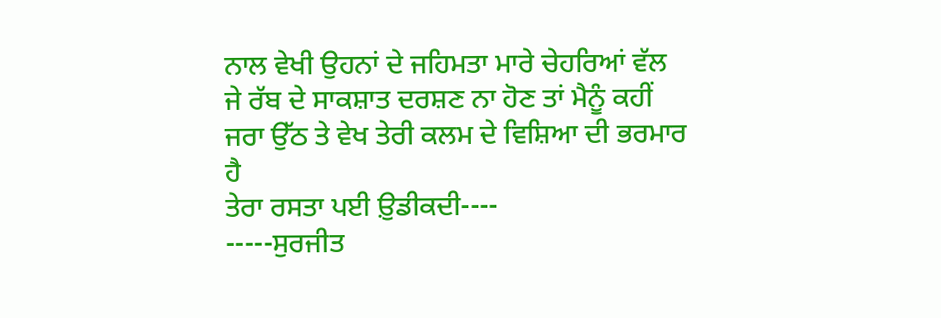ਨਾਲ ਵੇਖੀ ਉਹਨਾਂ ਦੇ ਜਹਿਮਤਾ ਮਾਰੇ ਚੇਹਰਿਆਂ ਵੱਲ
ਜੇ ਰੱਬ ਦੇ ਸਾਕਸ਼ਾਤ ਦਰਸ਼ਣ ਨਾ ਹੋਣ ਤਾਂ ਮੈਨੂੰ ਕਹੀਂ
ਜਰਾ ਉੱਠ ਤੇ ਵੇਖ ਤੇਰੀ ਕਲਮ ਦੇ ਵਿਸ਼ਿਆ ਦੀ ਭਰਮਾਰ ਹੈ
ਤੇਰਾ ਰਸਤਾ ਪਈ ਉ਼ਡੀਕਦੀ----
-----ਸੁਰਜੀਤ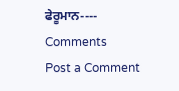ਫੇਰੂਮਾਨ----
Comments
Post a Comment